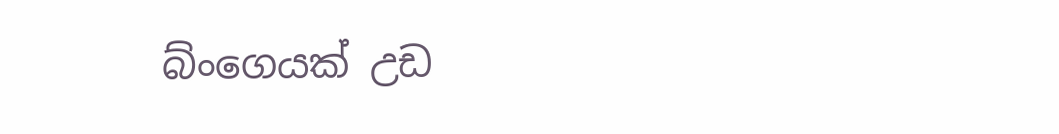බ්ංගෙයක් උඩ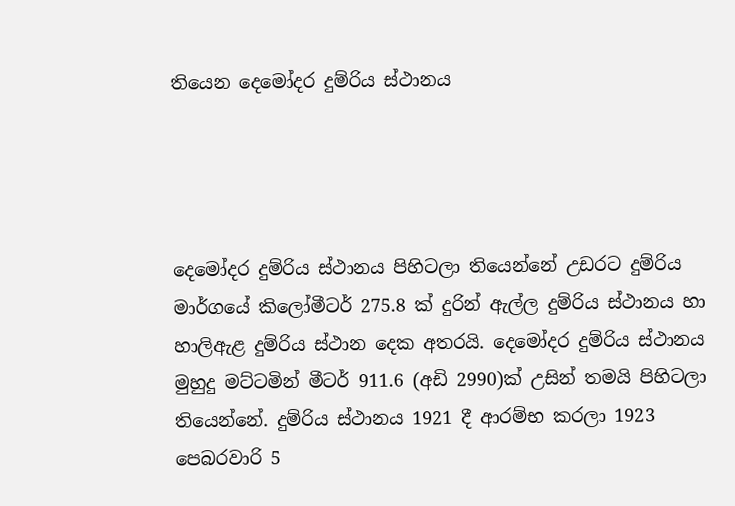තියෙන දෙමෝදර දුම්රිය ස්ථානය




දෙමෝදර දුම්රිය ස්ථානය පිහිටලා තියෙන්නේ උඩරට දුම්රිය මාර්ගයේ කිලෝමීටර් 275.8 ක් දුරින් ඇල්ල දුම්රිය ස්ථානය හා හාලිඇළ දුම්රිය ස්ථාන දෙක අතරයි. දෙමෝදර දුම්රිය ස්ථානය මුහුදු මට්ටමින් මීටර් 911.6 (අඩි 2990)ක් උසින් තමයි පිහිටලා තියෙන්නේ. දුම්රිය ස්ථානය 1921 දී ආරම්භ කරලා 1923 පෙබරවාරි 5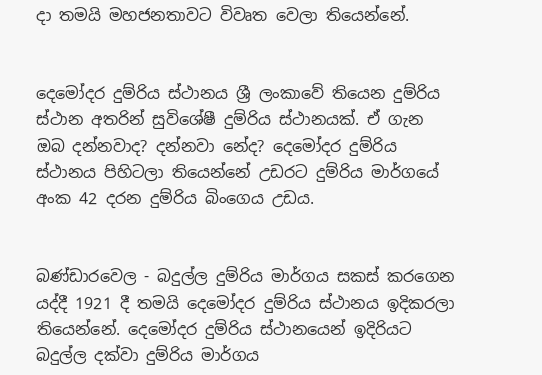දා තමයි මහජනතාවට විවෘත වෙලා තියෙන්නේ.


දෙමෝදර දුම්රිය ස්ථානය ශ්‍රී ලංකාවේ තියෙන දුම්රිය ස්ථාන අතරින් සුවිශේෂී දුම්රිය ස්ථානයක්. ඒ ගැන ඔබ දන්නවාද? දන්නවා නේද? දෙමෝදර දුම්රිය ස්ථානය පිහිටලා තියෙන්නේ උඩරට දුම්රිය මාර්ගයේ අංක 42 දරන දුම්රිය බිංගෙය උඩය.


බණ්ඩාරවෙල - බදුල්ල දුම්රිය මාර්ගය සකස් කරගෙන යද්දී 1921 දී තමයි දෙමෝදර දුම්රිය ස්ථානය ඉදිකරලා තියෙන්නේ. දෙමෝදර දුම්රිය ස්ථානයෙන් ඉදිරියට බදුල්ල දක්වා දුම්රිය මාර්ගය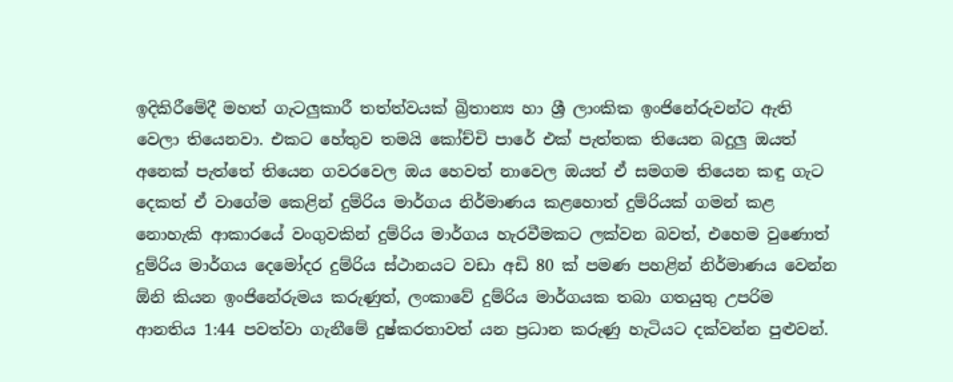ඉදිකිරීමේදී මහත් ගැටලුකාරී තත්ත්වයක් බ්‍රිතාන්‍ය හා ශ්‍රී ලාංකික ඉංජිනේරුවන්ට ඇති වෙලා තියෙනවා. එකට හේතුව තමයි කෝච්චි පාරේ එක් පැත්තක තියෙන බදුලු ඔයත් අනෙක් පැත්තේ තියෙන ගවරවෙල ඔය හෙවත් නාවෙල ඔයත් ඒ සමගම තියෙන කඳු ගැට දෙකත් ඒ වාගේම කෙළින් දුම්රිය මාර්ගය නිර්මාණය කළහොත් දුම්රියක් ගමන් කළ නොහැකි ආකාරයේ වංගුවකින් දුම්රිය මාර්ගය හැරවීමකට ලක්වන බවත්, එහෙම වුණොත් දුම්රිය මාර්ගය දෙමෝදර දුම්රිය ස්ථානයට වඩා අඩි 80 ක් පමණ පහළින් නිර්මාණය වෙන්න ඕනි කියන ඉංජිනේරුමය කරුණුත්, ලංකාවේ දුම්රිය මාර්ගයක තබා ගතයුතු උපරිම ආනතිය 1:44 පවත්වා ගැනීමේ දුෂ්කරතාවත් යන ප්‍රධාන කරුණු හැටියට දක්වන්න පුළුවන්.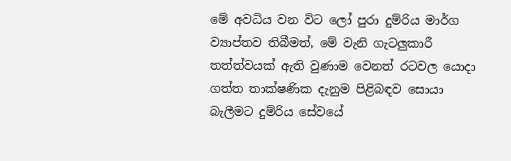මේ අවධිය වන විට ලෝ පුරා දුම්රිය මාර්ග ව්‍යාප්තව තිබීමත්, මේ වැනි ගැටලුකාරී තත්ත්වයක් ඇති වුණාම වෙනත් රටවල යොදා ගත්ත තාක්ෂණික දැනුම පිළිබඳව සොයා බැලීමට දුම්රිය සේවයේ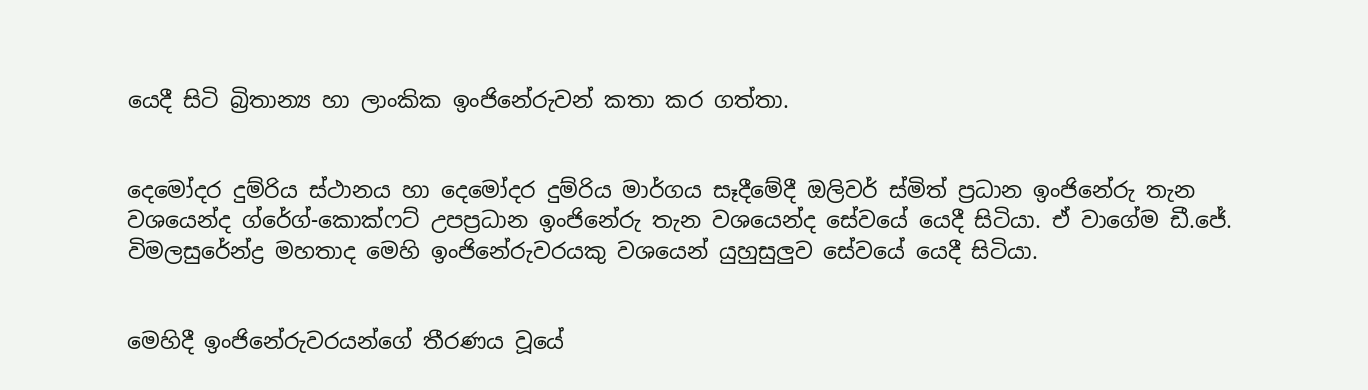යෙදී සිටි බ්‍රිතාන්‍ය හා ලාංකික ඉංජිනේරුවන් කතා කර ගත්තා.


දෙමෝදර දුම්රිය ස්ථානය හා දෙමෝදර දුම්රිය මාර්ගය සෑදීමේදී ඔලිවර් ස්මිත් ප්‍රධාන ඉංජිනේරු තැන වශයෙන්ද ග්රේග්-කොක්ෆට් උපප්‍රධාන ඉංජිනේරු තැන වශයෙන්ද සේවයේ යෙදී සිටියා. ඒ වාගේම ඩී.ජේ. විමලසුරේන්ද්‍ර මහතාද මෙහි ඉංජිනේරුවරයකු වශයෙන් යුහුසුලුව සේවයේ යෙදී සිටියා.


මෙහිදී ඉංජිනේරුවරයන්ගේ තීරණය වූයේ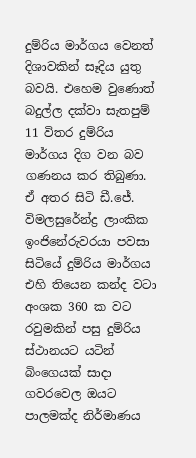දුම්රිය මාර්ගය වෙනත් දිශාවකින් සෑදිය යුතු බවයි. එහෙම වුණොත් බදුල්ල දක්වා සැතපුම් 11 විතර දුම්රිය මාර්ගය දිග වන බව ගණනය කර තිබුණා. ඒ අතර සිටි ඩී.ජේ. විමලසුරේන්ද්‍ර ලාංකික ඉංජිනේරුවරයා පවසා සිටියේ දුම්රිය මාර්ගය එහි තියෙන කන්ද වටා අංශක 360 ක වට රවුමකින් පසු දුම්රිය ස්ථානයට යටින් බිංගෙයක් සාදා ගවරවෙල ඔයට පාලමක්ද නිර්මාණය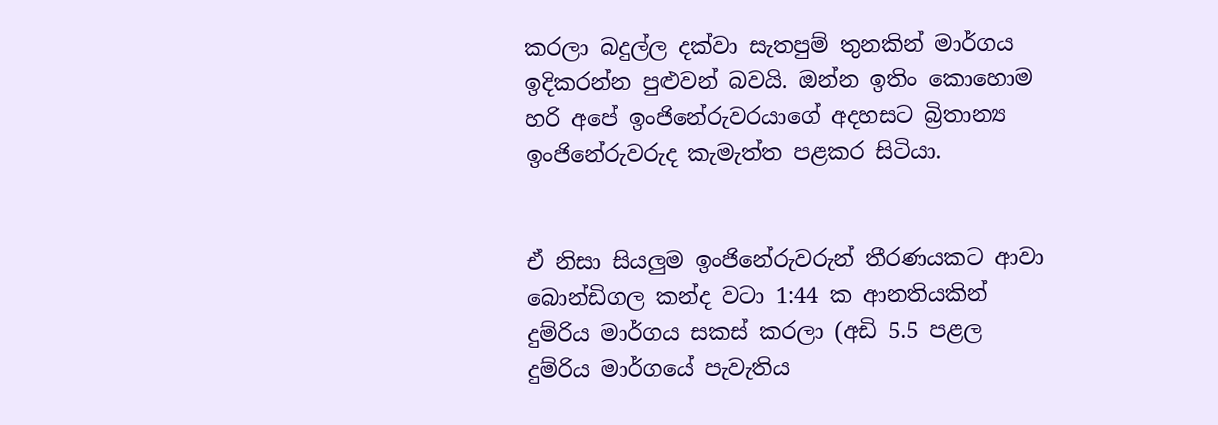කරලා බදුල්ල දක්වා සැතපුම් තුනකින් මාර්ගය ඉදිකරන්න පුළුවන් බවයි. ඔන්න ඉතිං කොහොම හරි අපේ ඉංජිනේරුවරයාගේ අදහසට බ්‍රිතාන්‍ය ඉංජිනේරුවරුද කැමැත්ත පළකර සිටියා.


ඒ නිසා සියලුම ඉංජිනේරුවරුන් තීරණයකට ආවා බොන්ඩිගල කන්ද වටා 1:44 ක ආනතියකින් දුම්රිය මාර්ගය සකස් කරලා (අඩි 5.5 පළල දුම්රිය මාර්ගයේ පැවැතිය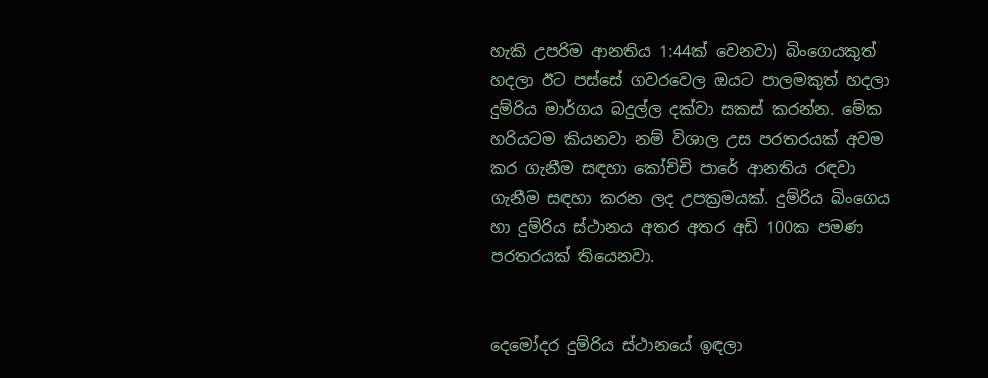හැකි උපරිම ආනතිය 1:44ක් වෙනවා) බිංගෙයකුත් හදලා ඊට පස්සේ ගවරවෙල ඔයට පාලමකුත් හදලා දුම්රිය මාර්ගය බදුල්ල දක්වා සකස් කරන්න. මේක හරියටම කියනවා නම් විශාල උස පරතරයක් අවම කර ගැනීම සඳහා කෝච්චි පාරේ ආනතිය රඳවා ගැනීම සඳහා කරන ලද උපක්‍රමයක්. දුම්රිය බිංගෙය හා දුම්රිය ස්ථානය අතර අතර අඩි 100ක පමණ පරතරයක් තියෙනවා.


දෙමෝදර දුම්රිය ස්ථානයේ ඉඳලා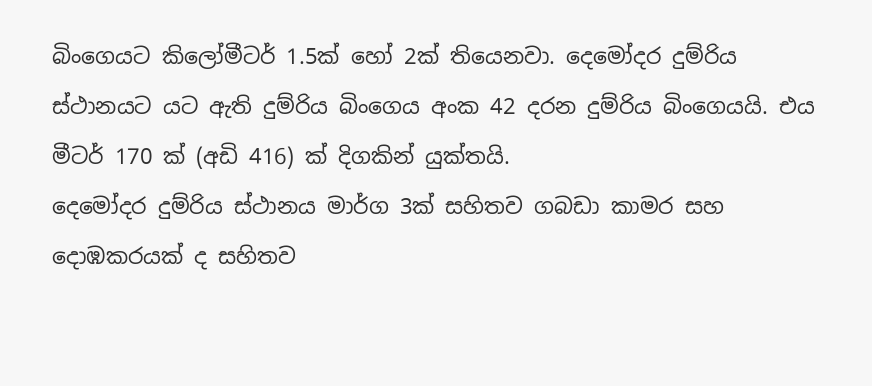බිංගෙයට කිලෝමීටර් 1.5ක් හෝ 2ක් තියෙනවා. දෙමෝදර දුම්රිය ස්ථානයට යට ඇති දුම්රිය බිංගෙය අංක 42 දරන දුම්රිය බිංගෙයයි. එය මීටර් 170 ක් (අඩි 416) ක් දිගකින් යුක්තයි.
දෙමෝදර දුම්රිය ස්ථානය මාර්ග 3ක් සහිතව ගබඩා කාමර සහ දොඹකරයක් ද සහිතව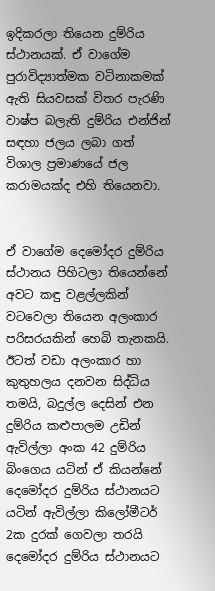ඉදිකරලා තියෙන දුම්රිය ස්ථානයක්. ඒ වාගේම පුරාවිද්‍යාත්මක වටිනාකමක් ඇති සියවසක් විතර පැරණි වාෂ්ප බලැති දුම්රිය එන්ජින් සඳහා ජලය ලබා ගත් විශාල ප්‍රමාණයේ ජල කරාමයක්ද එහි තියෙනවා.


ඒ වාගේම දෙමෝදර දුම්රිය ස්ථානය පිහිටලා තියෙන්නේ අවට කඳු වළල්ලකින් වටවෙලා තියෙන අලංකාර පරිසරයකින් හෙබි තැනකයි. ඊටත් වඩා අලංකාර හා කුතුහලය දනවන සිද්ධිය තමයි, බදුල්ල දෙසින් එන දුම්රිය කළුපාලම උඩින් ඇවිල්ලා අංක 42 දුම්රිය බිංගෙය යටින් ඒ කියන්නේ දෙමෝදර දුම්රිය ස්ථානයට යටින් ඇවිල්ලා කිලෝමීටර් 2ක දුරක් ගෙවලා තරයි දෙමෝදර දුම්රිය ස්ථානයට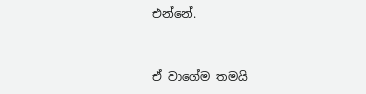එන්නේ.


ඒ වාගේම තමයි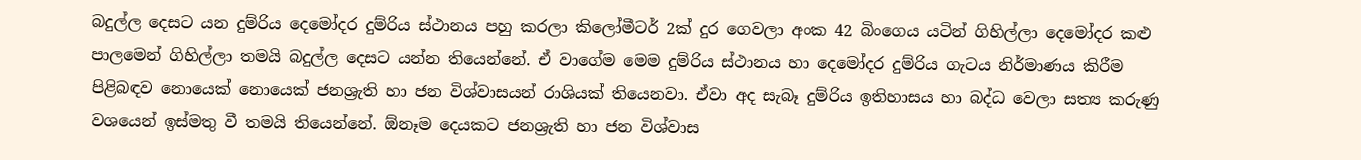බදුල්ල දෙසට යන දුම්රිය දෙමෝදර දුම්රිය ස්ථානය පහු කරලා කිලෝමීටර් 2ක් දුර ගෙවලා අංක 42 බිංගෙය යටින් ගිහිල්ලා දෙමෝදර කළු පාලමෙන් ගිහිල්ලා තමයි බදුල්ල දෙසට යන්න තියෙන්නේ. ඒ වාගේම මෙම දුම්රිය ස්ථානය හා දෙමෝදර දුම්රිය ගැටය නිර්මාණය කිරීම පිළිබඳව නොයෙක් නොයෙක් ජනශ්‍රැති හා ජන විශ්වාසයන් රාශියක් තියෙනවා. ඒවා අද සැබෑ දුම්රිය ඉතිහාසය හා බද්ධ වෙලා සත්‍ය කරුණු වශයෙන් ඉස්මතු වී තමයි තියෙන්නේ. ඕනෑම දෙයකට ජනශ්‍රැති හා ජන විශ්වාස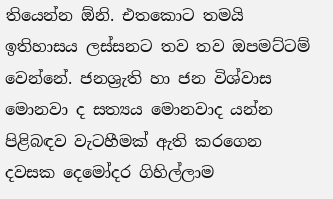තියෙන්න ඕනි. එතකොට තමයි ඉතිහාසය ලස්සනට තව තව ඔපමට්ටම් වෙන්නේ. ජනශ්‍රැති හා ජන විශ්වාස මොනවා ද සත්‍යය මොනවාද යන්න පිළිබඳව වැටහීමක් ඇති කරගෙන දවසක දෙමෝදර ගිහිල්ලාම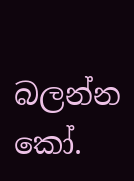බලන්න කෝ.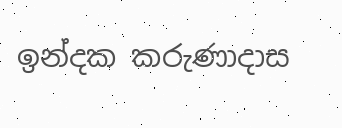ඉන්දක කරුණාදාස